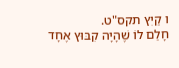ו קַיִץ תקס"ט.
חָלַם לוֹ שֶׁהָיָה קִבּוּץ אֶחָד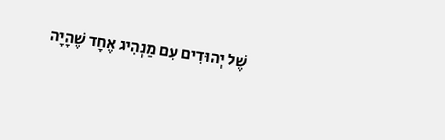שֶׁל יְהוּדִים עִם מַנְהִיג אֶחָד שֶׁהָיָה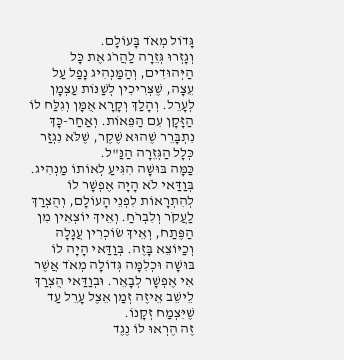גָּדוֹל מְאֹד בָּעוֹלָם.
וְגָזְרוּ גְּזֵרָה לַהֲרֹג אֶת כָּל הַיְּהוּדִים, וְהַמַּנְהִיג נָפַל עַל עֵצָה, שֶׁצְּרִיכִין לְשַׁנּוֹת עַצְמָן לְעָרֵל. וְהָלַךְ וְקָרָא אֻמָּן וְגִלַּח לוֹ הַזָּקָן עִם הַפֵּאוֹת. וְאַחַר-כָּךְ נִתְבָּרֵר שֶׁהוּא שֶׁקֶר, שֶׁלֹּא נִגְזַר כְּלָל הַגְּזֵרָה הַנַּ"ל.
כַּמָּה בּוּשָׁה הִגִּיעַ לְאוֹתוֹ מַנְהִיג. בְּוַדַּאי לֹא הָיָה אֶפְשָׁר לוֹ לְהִתְרָאוֹת לִפְנֵי הָעוֹלָם, וְהֻצְרַךְ לַעֲקֹר וְלִבְרֹחַ. וְאֵיךְ יוֹצְאִין מִן הַפֶּתַח, וְאֵיךְ שׂוֹכְרִין עֲגָלָה וְכַיּוֹצֵא בָּזֶה. בְּוַדַּאי הָיָה לוֹ בּוּשָׁה וּכְלִמָּה גְּדוֹלָה מְאֹד אֲשֶׁר אִי אֶפְשָׁר לְבָאֵר. וּבְוַדַּאי הֻצְרַךְ לֵישֵׁב אֵיזֶה זְמַן אֵצֶל עָרֵל עַד שֶׁיִּצְמַח זְקָנוֹ.
זֶה הֶרְאוּ לוֹ נֶגֶד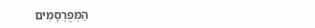הַמְּפֻרְסָמִים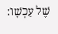שֶׁל עַכְשָׁו: